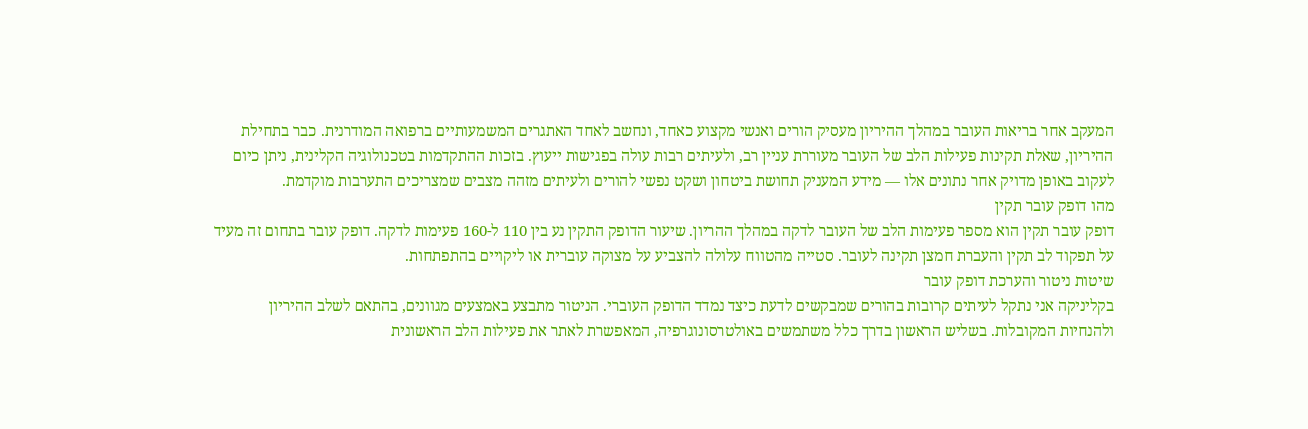המעקב אחר בריאות העובר במהלך ההיריון מעסיק הורים ואנשי מקצוע כאחד, ונחשב לאחד האתגרים המשמעותיים ברפואה המודרנית. כבר בתחילת ההיריון, שאלת תקינות פעילות הלב של העובר מעוררת עניין רב, ולעיתים רבות עולה בפגישות ייעוץ. בזכות ההתקדמות בטכנולוגיה הקלינית, ניתן כיום לעקוב באופן מדויק אחר נתונים אלו — מידע המעניק תחושת ביטחון ושקט נפשי להורים ולעיתים מזהה מצבים שמצריכים התערבות מוקדמת.
מהו דופק עובר תקין
דופק עובר תקין הוא מספר פעימות הלב של העובר לדקה במהלך ההריון. שיעור הדופק התקין נע בין 110 ל-160 פעימות לדקה. דופק עובר בתחום זה מעיד על תפקוד לב תקין והעברת חמצן תקינה לעובר. סטייה מהטווח עלולה להצביע על מצוקה עוברית או ליקויים בהתפתחות.
שיטות ניטור והערכת דופק עובר
בקליניקה אני נתקל לעיתים קרובות בהורים שמבקשים לדעת כיצד נמדד הדופק העוברי. הניטור מתבצע באמצעים מגוונים, בהתאם לשלב ההיריון ולהנחיות המקובלות. בשליש הראשון בדרך כלל משתמשים באולטרסונוגרפיה, המאפשרת לאתר את פעילות הלב הראשונית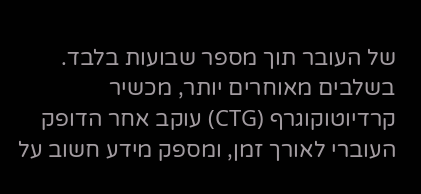של העובר תוך מספר שבועות בלבד. בשלבים מאוחרים יותר, מכשיר קרדיוטוקוגרף (CTG) עוקב אחר הדופק העוברי לאורך זמן, ומספק מידע חשוב על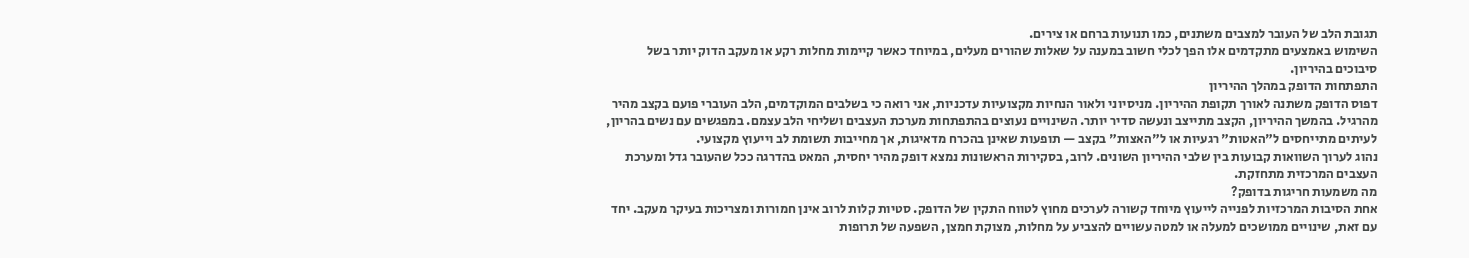תגובת הלב של העובר למצבים משתנים, כמו תנועות ברחם או צירים.
השימוש באמצעים מתקדמים אלו הפך לכלי חשוב במענה על שאלות שהורים מעלים, במיוחד כאשר קיימות מחלות רקע או מעקב הדוק יותר בשל סיבוכים בהיריון.
התפתחות הדופק במהלך ההיריון
דפוס הדופק משתנה לאורך תקופת ההיריון. מניסיוני ולאור הנחיות מקצועיות עדכניות, אני רואה כי בשלבים המוקדמים, הלב העוברי פועם בקצב מהיר מהרגיל. בהמשך ההיריון, הקצב מתייצב ונעשה סדיר יותר. השינויים נעוצים בהתפתחות מערכת העצבים ושליחי הלב עצמם. במפגשים עם נשים בהריון, לעיתים מתייחסים ל"האטות" רגעיות או ל"האצות" בקצב — תופעות שאינן בהכרח מדאיגות, אך מחייבות תשומת לב וייעוץ מקצועי.
נהוג לערוך השוואות קבועות בין שלבי ההיריון השונים. לרוב, בסקירות הראשונות נמצא דופק מהיר יחסית, המאט בהדרגה ככל שהעובר גדל ומערכת העצבים המרכזית מתחזקת.
מה משמעות חריגות בדופק?
אחת הסיבות המרכזיות לפנייה לייעוץ מיוחד קשורה לערכים מחוץ לטווח התקין של הדופק. סטיות קלות לרוב אינן חמורות ומצריכות בעיקר מעקב. יחד עם זאת, שינויים ממושכים למעלה או למטה עשויים להצביע על מחלות, מצוקת חמצן, השפעה של תרופות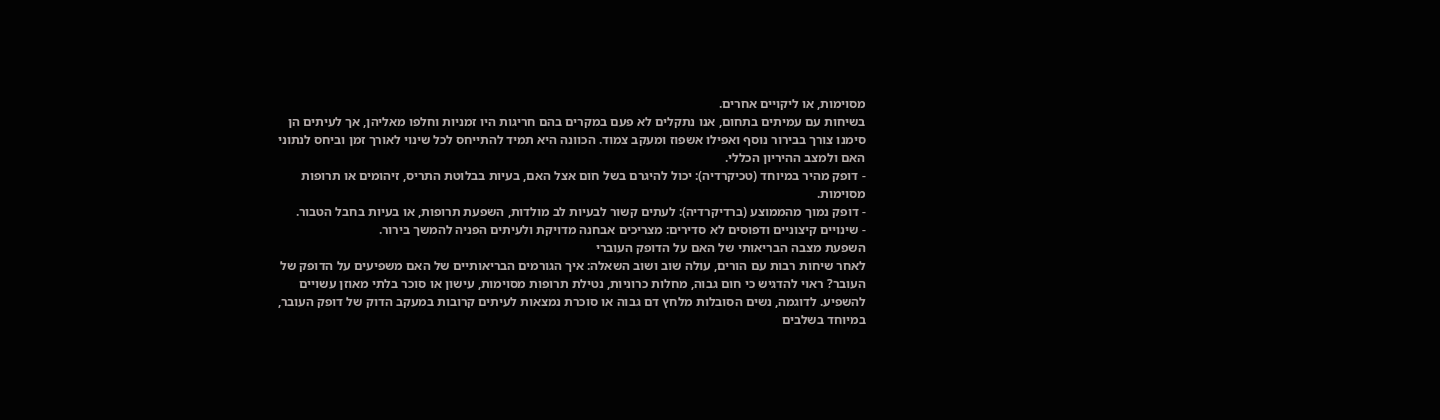מסוימות, או ליקויים אחרים.
בשיחות עם עמיתים בתחום, אנו נתקלים לא פעם במקרים בהם חריגות היו זמניות וחלפו מאליהן, אך לעיתים הן סימנו צורך בבירור נוסף ואפילו אשפוז ומעקב צמוד. הכוונה היא תמיד להתייחס לכל שינוי לאורך זמן וביחס לנתוני האם ולמצב ההיריון הכללי.
- דופק מהיר במיוחד (טכיקרדיה): יכול להיגרם בשל חום אצל האם, בעיות בבלוטת התריס, זיהומים או תרופות מסוימות.
- דופק נמוך מהממוצע (ברדיקרדיה): לעתים קשור לבעיות לב מולדות, השפעת תרופות, או בעיות בחבל הטבור.
- שינויים קיצוניים ודפוסים לא סדירים: מצריכים אבחנה מדויקת ולעיתים הפניה להמשך בירור.
השפעת מצבה הבריאותי של האם על הדופק העוברי
לאחר שיחות רבות עם הורים, עולה שוב ושוב השאלה: איך הגורמים הבריאותיים של האם משפיעים על הדופק של העובר? ראוי להדגיש כי חום גבוה, מחלות כרוניות, נטילת תרופות מסוימות, עישון או סוכר בלתי מאוזן עשויים להשפיע. לדוגמה, נשים הסובלות מלחץ דם גבוה או סוכרת נמצאות לעיתים קרובות במעקב הדוק של דופק העובר, במיוחד בשלבים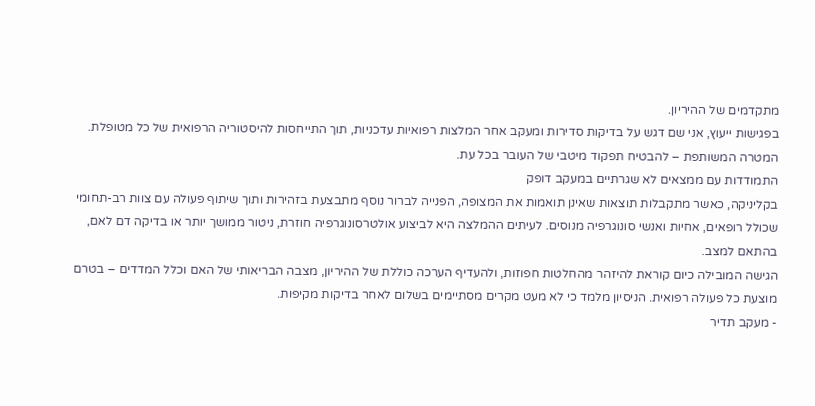מתקדמים של ההיריון.
בפגישות ייעוץ, אני שם דגש על בדיקות סדירות ומעקב אחר המלצות רפואיות עדכניות, תוך התייחסות להיסטוריה הרפואית של כל מטופלת. המטרה המשותפת – להבטיח תפקוד מיטבי של העובר בכל עת.
התמודדות עם ממצאים לא שגרתיים במעקב דופק
בקליניקה, כאשר מתקבלות תוצאות שאינן תואמות את המצופה, הפנייה לברור נוסף מתבצעת בזהירות ותוך שיתוף פעולה עם צוות רב-תחומי שכולל רופאים, אחיות ואנשי סונוגרפיה מנוסים. לעיתים ההמלצה היא לביצוע אולטרסונוגרפיה חוזרת, ניטור ממושך יותר או בדיקה דם לאם, בהתאם למצב.
הגישה המובילה כיום קוראת להיזהר מהחלטות חפוזות, ולהעדיף הערכה כוללת של ההיריון, מצבה הבריאותי של האם וכלל המדדים – בטרם מוצעת כל פעולה רפואית. הניסיון מלמד כי לא מעט מקרים מסתיימים בשלום לאחר בדיקות מקיפות.
- מעקב תדיר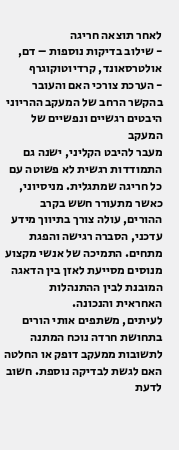לאחר תוצאה חריגה
- שילוב בדיקות נוספות – דם, אולטרסאונד, קרדיוטוקוגרף
- הערכת צורכי האם והעובר בהקשר הרחב של המעקב ההריוני
היבטים רגשיים ונפשיים של המעקב
מעבר להיבט הקליני, ישנה גם התמודדות רגשית לא פשוטה עם כל חריגה שמתגלית. מניסיוני, כאשר מתעורר חשש בקרב ההורים, עולה צורך בתיווך מידע עדכני, הסברה רגישה והפגת מתחים. התמיכה של אנשי מקצוע מנוסים מסייעת לאזן בין הדאגה המובנת לבין ההתנהלות האחראית והנכונה.
לעיתים, משתפים אותי הורים בתחושת חרדה נוכח המתנה לתשובות ממעקב דופק או החלטה האם לגשת לבדיקה נוספת. חשוב לדעת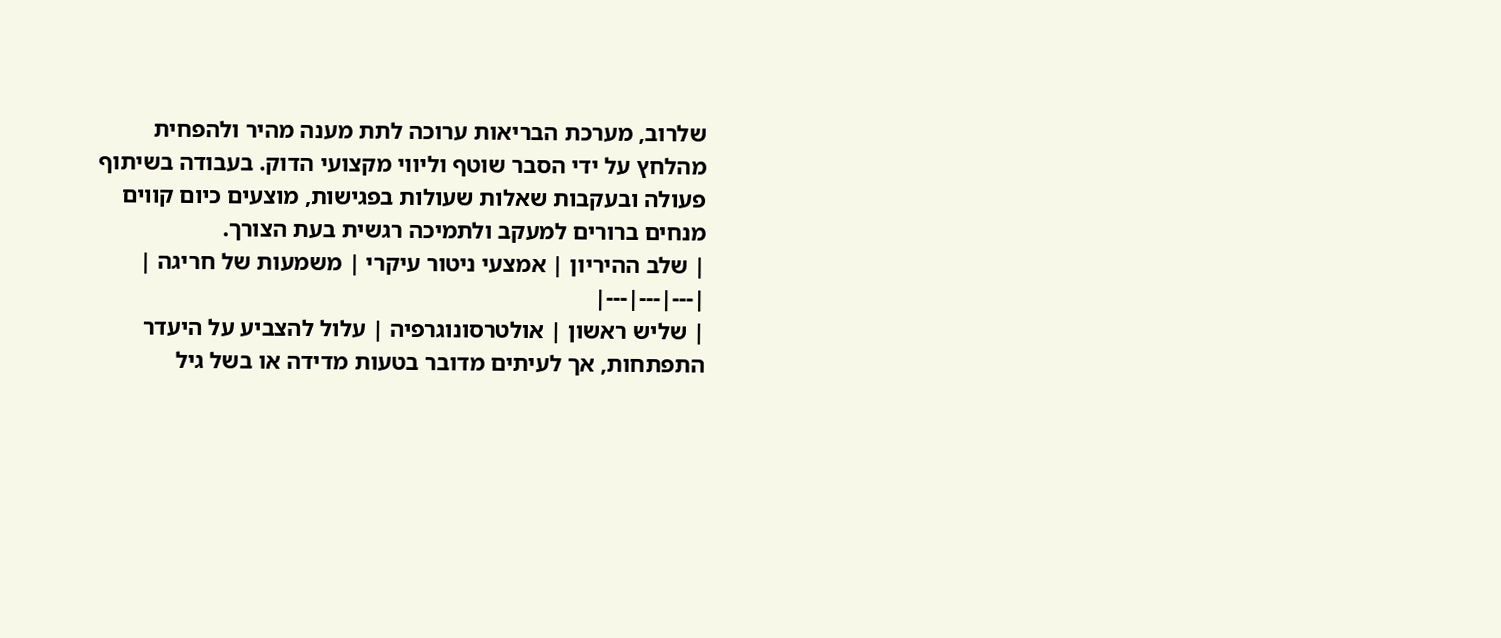שלרוב, מערכת הבריאות ערוכה לתת מענה מהיר ולהפחית מהלחץ על ידי הסבר שוטף וליווי מקצועי הדוק. בעבודה בשיתוף פעולה ובעקבות שאלות שעולות בפגישות, מוצעים כיום קווים מנחים ברורים למעקב ולתמיכה רגשית בעת הצורך.
| שלב ההיריון | אמצעי ניטור עיקרי | משמעות של חריגה |
|---|---|---|
| שליש ראשון | אולטרסונוגרפיה | עלול להצביע על היעדר התפתחות, אך לעיתים מדובר בטעות מדידה או בשל גיל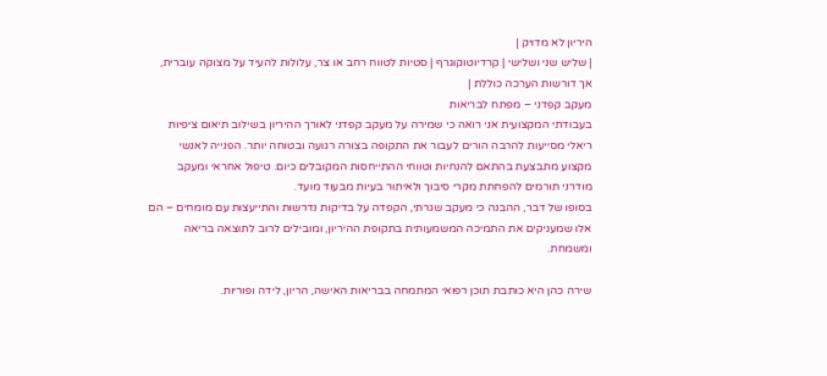היריון לא מדויק |
| שליש שני ושלישי | קרדיוטוקוגרף | סטיות לטווח רחב או צר, עלולות להעיד על מצוקה עוברית, אך דורשות הערכה כוללת |
מעקב קפדני – מפתח לבריאות
בעבודתי המקצועית אני רואה כי שמירה על מעקב קפדני לאורך ההיריון בשילוב תיאום ציפיות ריאלי מסייעות להרבה הורים לעבור את התקופה בצורה רגועה ובטוחה יותר. הפנייה לאנשי מקצוע מתבצעת בהתאם להנחיות וטווחי ההתייחסות המקובלים כיום. טיפול אחראי ומעקב מודרני תורמים להפחתת מקרי סיבוך ולאיתור בעיות מבעוד מועד.
בסופו של דבר, ההבנה כי מעקב שגרתי, הקפדה על בדיקות נדרשות והתייעצות עם מומחים – הם אלו שמעניקים את התמיכה המשמעותית בתקופת ההיריון, ומובילים לרוב לתוצאה בריאה ומשמחת.

שירה כהן היא כותבת תוכן רפואי המתמחה בבריאות האישה, הריון, לידה ופוריות.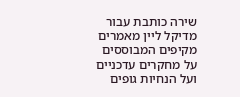שירה כותבת עבור מדיקל ליין מאמרים מקיפים המבוססים על מחקרים עדכניים ועל הנחיות גופים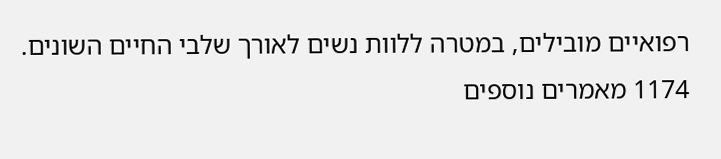רפואיים מובילים, במטרה ללוות נשים לאורך שלבי החיים השונים.
1174 מאמרים נוספים